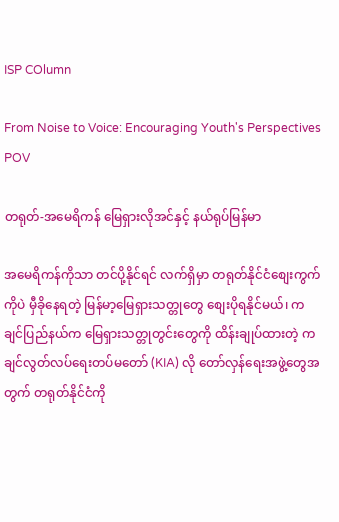ISP COlumn

From Noise to Voice: Encouraging Youth's Perspectives
POV

တရုတ်-အမေရိကန် မြေရှားလိုအင်နှင့် နယ်ရုပ်မြန်မာ

အမေရိကန်ကိုသာ တင်ပို့နိုင်ရင် လက်ရှိမှာ တရုတ်နိုင်ငံစျေးကွက်ကိုပဲ မှီခိုနေရတဲ့ မြန်မာ့မြေရှားသတ္တုတွေ စျေးပိုရနိုင်မယ်၊ ကချင်ပြည်နယ်က မြေရှားသတ္တုတွင်းတွေကို ထိန်းချုပ်ထားတဲ့ ကချင်လွတ်လပ်ရေးတပ်မတော် (KIA) လို တော်လှန်ရေးအဖွဲ့တွေအတွက် တရုတ်နိုင်ငံကို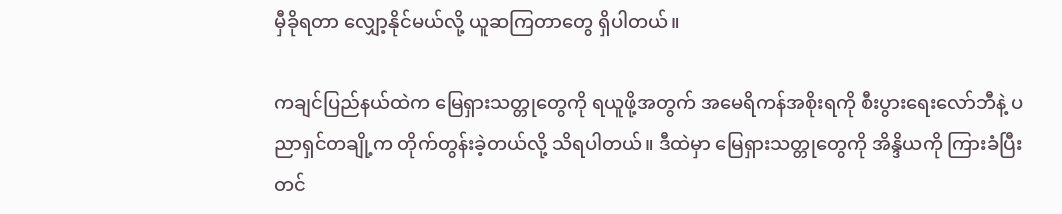မှီခိုရတာ လျှော့နိုင်မယ်လို့ ယူဆကြတာတွေ ရှိပါတယ်။

ကချင်ပြည်နယ်ထဲက မြေရှားသတ္တုတွေကို ရယူဖို့အတွက် အမေရိကန်အစိုးရကို စီးပွားရေးလော်ဘီနဲ့ ပညာရှင်တချို့က တိုက်တွန်းခဲ့တယ်လို့ သိရပါတယ်။ ဒီထဲမှာ မြေရှားသတ္တုတွေကို အိန္ဒိယကို ကြားခံပြီး တင်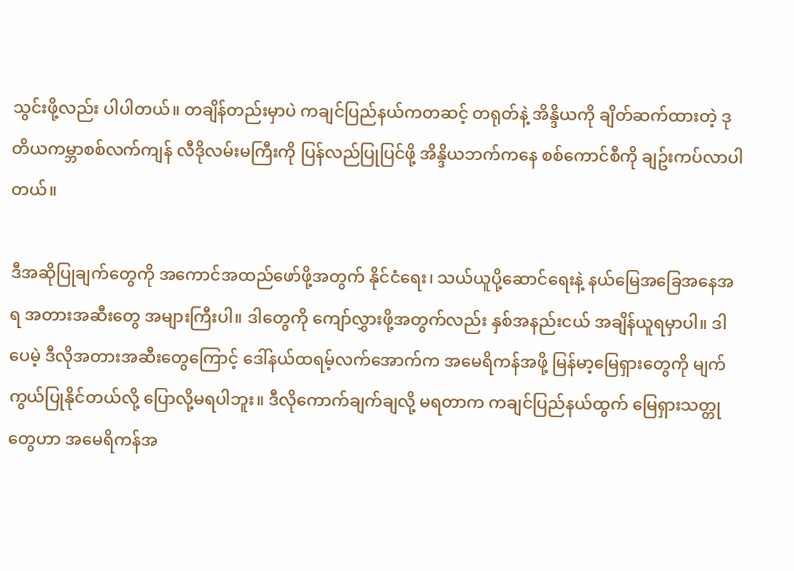သွင်းဖို့လည်း ပါပါတယ်။ တချိန်တည်းမှာပဲ ကချင်ပြည်နယ်ကတဆင့် တရုတ်နဲ့ အိန္ဒိယကို ချိတ်ဆက်ထားတဲ့ ဒုတိယကမ္ဘာစစ်လက်ကျန် လီဒိုလမ်းမကြီးကို ပြန်လည်ပြုပြင်ဖို့ အိန္ဒိယဘက်ကနေ စစ်ကောင်စီကို ချဥ်းကပ်လာပါတယ်။

ဒီအဆိုပြုချက်တွေကို အကောင်အထည်ဖော်ဖို့အတွက် နိုင်ငံရေး၊ သယ်ယူပို့ဆောင်ရေးနဲ့ နယ်မြေအခြေအနေအရ အတားအဆီးတွေ အများကြီးပါ။ ဒါတွေကို ကျော်လွှားဖို့အတွက်လည်း နှစ်အနည်းငယ် အချိန်ယူရမှာပါ။ ဒါပေမဲ့ ဒီလိုအတားအဆီးတွေကြောင့် ဒေါ်နယ်ထရမ့်လက်အောက်က အမေရိကန်အဖို့ မြန်မာ့မြေရှားတွေကို မျက်ကွယ်ပြုနိုင်တယ်လို့ ပြောလို့မရပါဘူး။ ဒီလိုကောက်ချက်ချလို့ မရတာက ကချင်ပြည်နယ်ထွက် မြေရှားသတ္တုတွေဟာ အမေရိကန်အ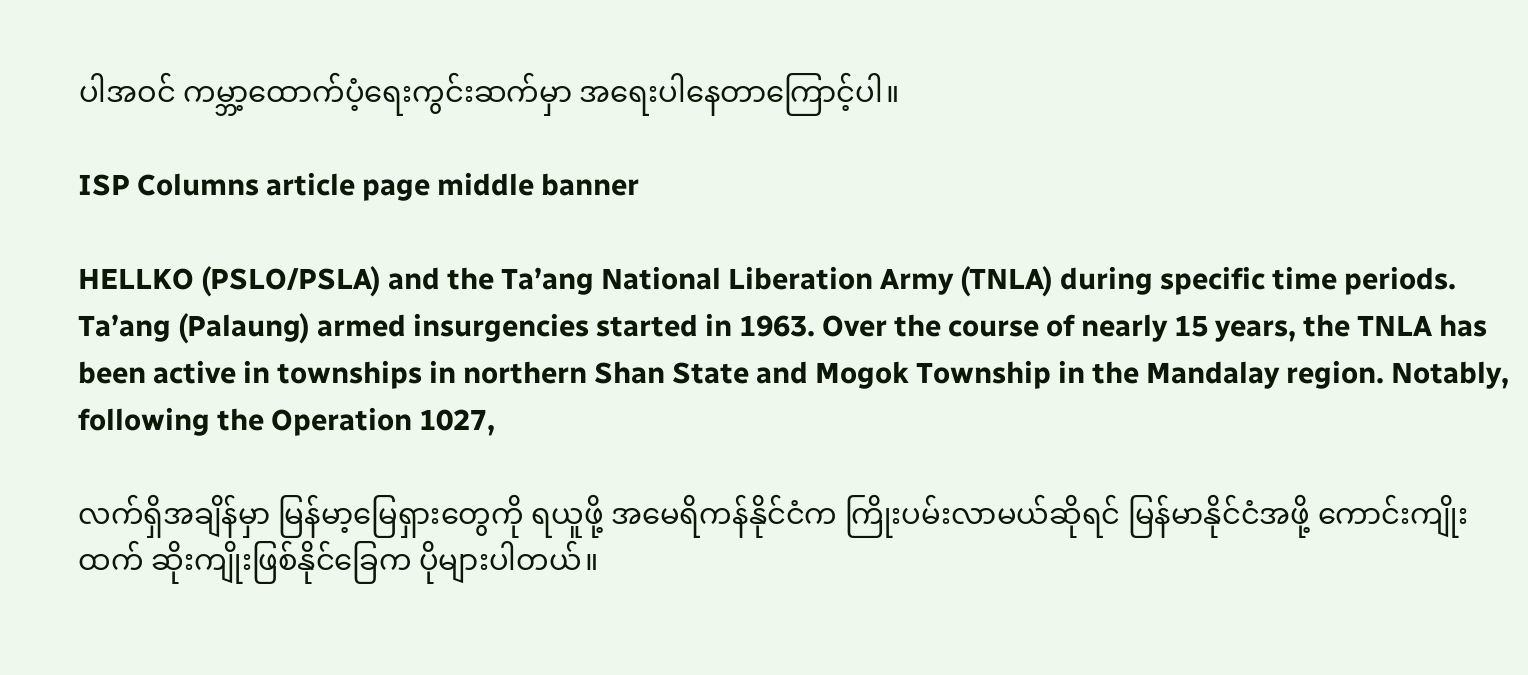ပါအဝင် ကမ္ဘာ့ထောက်ပံ့ရေးကွင်းဆက်မှာ အရေးပါနေတာကြောင့်ပါ။

ISP Columns article page middle banner

HELLKO (PSLO/PSLA) and the Ta’ang National Liberation Army (TNLA) during specific time periods. Ta’ang (Palaung) armed insurgencies started in 1963. Over the course of nearly 15 years, the TNLA has been active in townships in northern Shan State and Mogok Township in the Mandalay region. Notably, following the Operation 1027,

လက်ရှိအချိန်မှာ မြန်မာ့မြေရှားတွေကို ရယူဖို့ အမေရိကန်နိုင်ငံက ကြိုးပမ်းလာမယ်ဆိုရင် မြန်မာနိုင်ငံအဖို့ ကောင်းကျိုးထက် ဆိုးကျိုးဖြစ်နိုင်ခြေက ပိုများပါတယ်။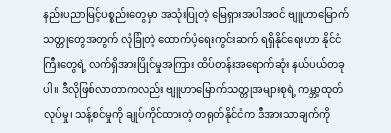နည်းပညာမြင့်ပစ္စည်းတွေမှာ အသုံးပြုတဲ့ မြေရှားအပါအဝင် ဗျူဟာမြောက်သတ္တုတွေအတွက် လုံခြုံတဲ့ ထောက်ပံ့ရေးကွင်းဆက် ရရှိနိုင်ရေးဟာ နိုင်ငံကြီးတွေရဲ့ လက်ရှိအားပြိုင်မှုအကြား ထိပ်တန်းအရောက်ဆုံး နယ်ပယ်တခုပါ။ ဒီလိုဖြစ်လာတာကလည်း ဗျူဟာမြောက်သတ္တုအများစုရဲ့ ကမ္ဘာ့ထုတ်လုပ်မှု၊ သန့်စင်မှုကို ချုပ်ကိုင်ထားတဲ့ တရုတ်နိုင်ငံက ဒီအားသာချက်ကို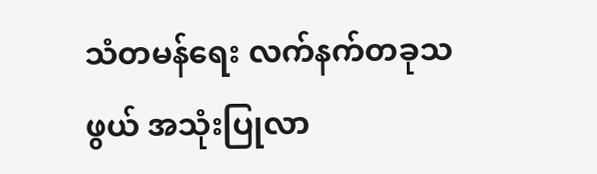သံတမန်ရေး လက်နက်တခုသဖွယ် အသုံးပြုလာ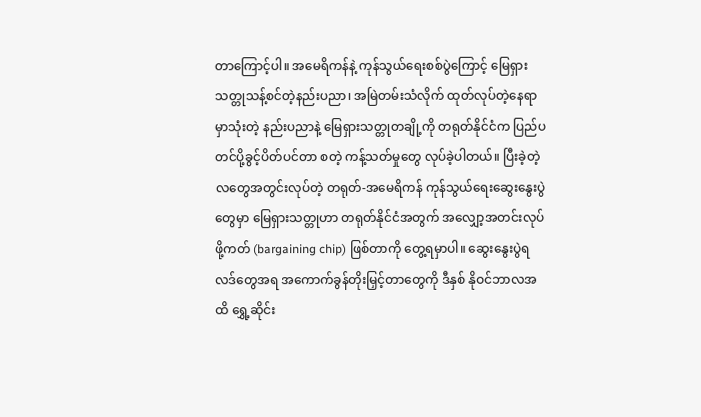တာကြောင့်ပါ။ အမေရိကန်နဲ့ ကုန်သွယ်ရေးစစ်ပွဲကြောင့် မြေရှားသတ္တုသန့်စင်တဲ့နည်းပညာ၊ အမြဲတမ်းသံလိုက် ထုတ်လုပ်တဲ့နေရာမှာသုံးတဲ့ နည်းပညာနဲ့ မြေရှားသတ္တုတချို့ကို တရုတ်နိုင်ငံက ပြည်ပတင်ပို့ခွင့်ပိတ်ပင်တာ စတဲ့ ကန့်သတ်မှုတွေ လုပ်ခဲ့ပါတယ်။ ပြီးခဲ့တဲ့လတွေအတွင်းလုပ်တဲ့ တရုတ်-အမေရိကန် ကုန်သွယ်ရေးဆွေးနွေးပွဲတွေမှာ မြေရှားသတ္တုဟာ တရုတ်နိုင်ငံအတွက် အလျှော့အတင်းလုပ်ဖို့ကတ် (bargaining chip) ဖြစ်တာကို တွေ့ရမှာပါ။ ဆွေးနွေးပွဲရလဒ်တွေအရ အကောက်ခွန်တိုးမြှင့်တာတွေကို ဒီနှစ် နိုဝင်ဘာလအထိ ရွှေ့ဆိုင်း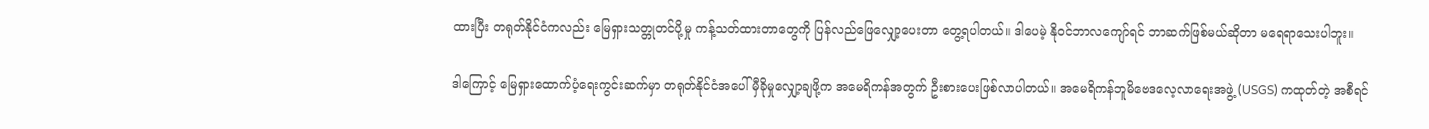ထားပြီး တရုတ်နိုင်ငံကလည်း မြေရှားသတ္တုတင်ပို့မှု ကန့်သတ်ထားတာတွေကို ပြန်လည်ဖြေလျှော့ပေးတာ တွေ့ရပါတယ်။ ဒါပေမဲ့ နိုဝင်ဘာလကျော်ရင် ဘာဆက်ဖြစ်မယ်ဆိုတာ မရေရာသေးပါဘူး။

ဒါကြောင့် မြေရှားထောက်ပံ့ရေးကွင်းဆက်မှာ တရုတ်နိုင်ငံအပေါ် မှီခိုမှုလျှော့ချဖို့က အမေရိကန်အတွက် ဦးစားပေးဖြစ်လာပါတယ်။ အမေရိကန်ဘူမိဗေဒလေ့လာရေးအဖွဲ့ (USGS) ကထုတ်တဲ့ အစီရင်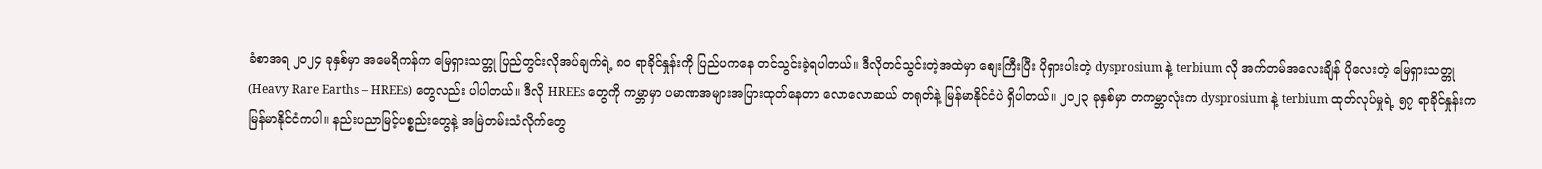ခံစာအရ ၂၀၂၄ ခုနှစ်မှာ အမေရိကန်က မြေရှားသတ္တု ပြည်တွင်းလိုအပ်ချက်ရဲ့ ၈၀ ရာခိုင်နှုန်းကို ပြည်ပကနေ တင်သွင်းခဲ့ရပါတယ်။ ဒီလိုတင်သွင်းတဲ့အထဲမှာ စျေးကြီးပြီး ပိုရှားပါးတဲ့ dysprosium နဲ့ terbium လို အက်တမ်အလေးချိန် ပိုလေးတဲ့ မြေရှားသတ္တု (Heavy Rare Earths – HREEs) တွေလည်း ပါပါတယ်။ ဒီလို HREEs တွေကို ကမ္ဘာမှာ ပမာဏအများအပြားထုတ်နေတာ လောလောဆယ် တရုတ်နဲ့ မြန်မာနိုင်ငံပဲ ရှိပါတယ်။ ၂၀၂၃ ခုနှစ်မှာ တကမ္ဘာလုံးက dysprosium နဲ့ terbium ထုတ်လုပ်မှုရဲ့ ၅၇ ရာခိုင်နှုန်းက မြန်မာနိုင်ငံကပါ။ နည်းပညာမြင့်ပစ္စည်းတွေနဲ့ အမြဲတမ်းသံလိုက်တွေ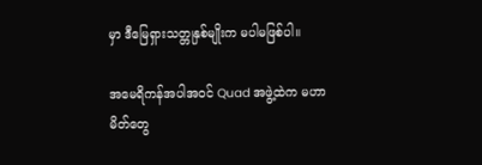မှာ ဒီမြေရှားသတ္တုနှစ်မျိုးက မပါမဖြစ်ပါ။

အမေရိကန်အပါအဝင် Quad အဖွဲ့ထဲက မဟာမိတ်တွေ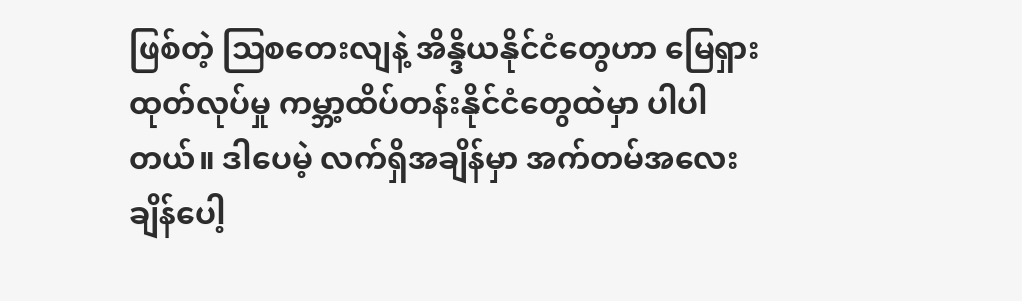ဖြစ်တဲ့ ဩစတေးလျနဲ့ အိန္ဒိယနိုင်ငံတွေဟာ မြေရှားထုတ်လုပ်မှု ကမ္ဘာ့ထိပ်တန်းနိုင်ငံတွေထဲမှာ ပါပါတယ်။ ဒါပေမဲ့ လက်ရှိအချိန်မှာ အက်တမ်အလေးချိန်ပေါ့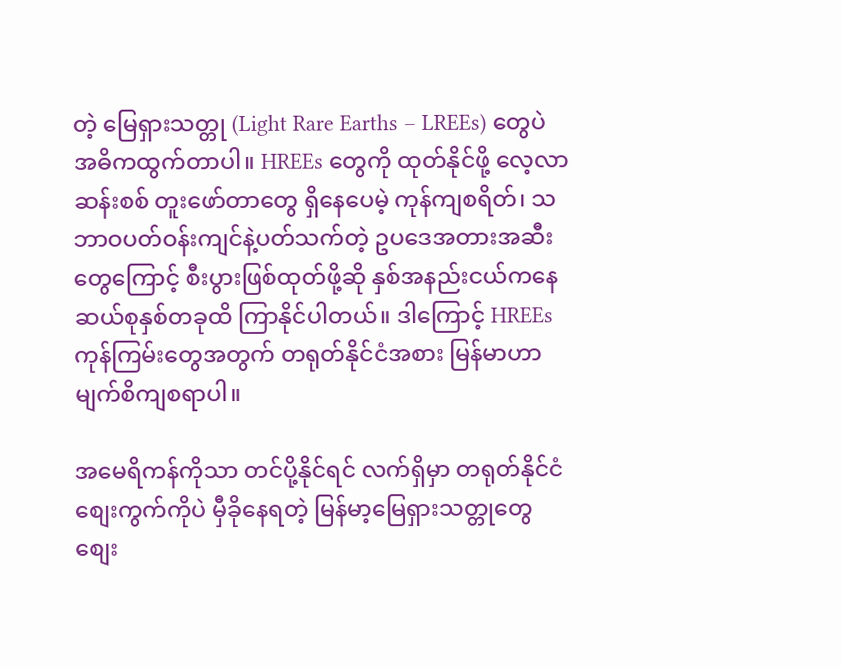တဲ့ မြေရှားသတ္တု (Light Rare Earths – LREEs) တွေပဲ အဓိကထွက်တာပါ။ HREEs တွေကို ထုတ်နိုင်ဖို့ လေ့လာဆန်းစစ် တူးဖော်တာတွေ ရှိနေပေမဲ့ ကုန်ကျစရိတ်၊ သဘာဝပတ်ဝန်းကျင်နဲ့ပတ်သက်တဲ့ ဥပဒေအတားအဆီးတွေကြောင့် စီးပွားဖြစ်ထုတ်ဖို့ဆို နှစ်အနည်းငယ်ကနေ ဆယ်စုနှစ်တခုထိ ကြာနိုင်ပါတယ်။ ဒါကြောင့် HREEs ကုန်ကြမ်းတွေအတွက် တရုတ်နိုင်ငံအစား မြန်မာဟာ မျက်စိကျစရာပါ။

အမေရိကန်ကိုသာ တင်ပို့နိုင်ရင် လက်ရှိမှာ တရုတ်နိုင်ငံစျေးကွက်ကိုပဲ မှီခိုနေရတဲ့ မြန်မာ့မြေရှားသတ္တုတွေ စျေး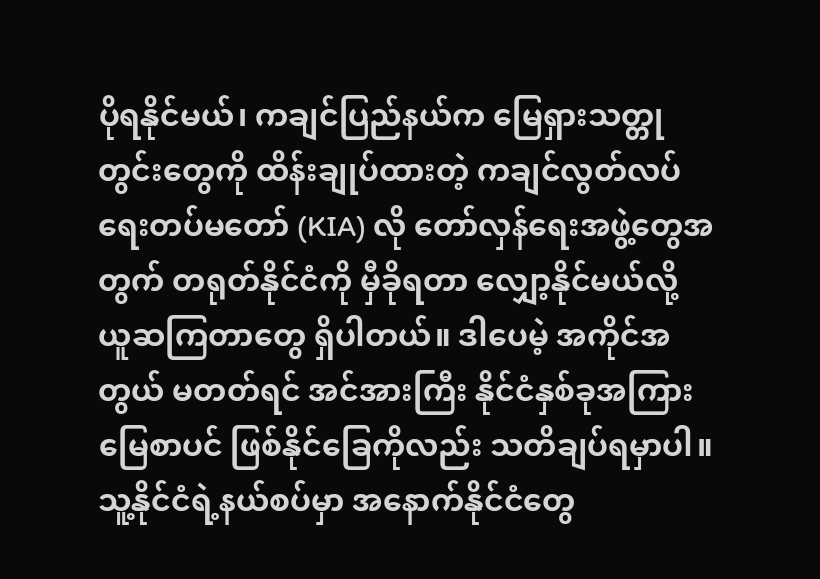ပိုရနိုင်မယ်၊ ကချင်ပြည်နယ်က မြေရှားသတ္တုတွင်းတွေကို ထိန်းချုပ်ထားတဲ့ ကချင်လွတ်လပ်ရေးတပ်မတော် (KIA) လို တော်လှန်ရေးအဖွဲ့တွေအတွက် တရုတ်နိုင်ငံကို မှီခိုရတာ လျှော့နိုင်မယ်လို့ ယူဆကြတာတွေ ရှိပါတယ်။ ဒါပေမဲ့ အကိုင်အတွယ် မတတ်ရင် အင်အားကြီး နိုင်ငံနှစ်ခုအကြား မြေစာပင် ဖြစ်နိုင်ခြေကိုလည်း သတိချပ်ရမှာပါ။ သူ့နိုင်ငံရဲ့နယ်စပ်မှာ အနောက်နိုင်ငံတွေ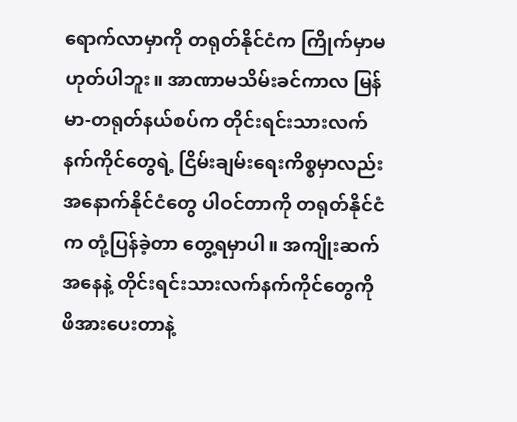ရောက်လာမှာကို တရုတ်နိုင်ငံက ကြိုက်မှာမဟုတ်ပါဘူး။ အာဏာမသိမ်းခင်ကာလ မြန်မာ-တရုတ်နယ်စပ်က တိုင်းရင်းသားလက်နက်ကိုင်တွေရဲ့ ငြိမ်းချမ်းရေးကိစ္စမှာလည်း အနောက်နိုင်ငံတွေ ပါဝင်တာကို တရုတ်နိုင်ငံက တုံ့ပြန်ခဲ့တာ တွေ့ရမှာပါ။ အကျိုးဆက်အနေနဲ့ တိုင်းရင်းသားလက်နက်ကိုင်တွေကို ဖိအားပေးတာနဲ့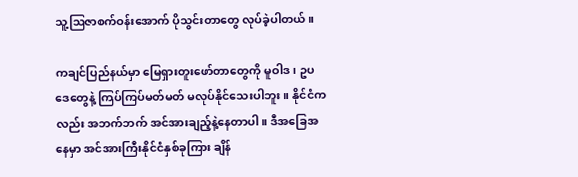သူ့ဩဇာစက်ဝန်းအောက် ပိုသွင်းတာတွေ လုပ်ခဲ့ပါတယ်။

ကချင်ပြည်နယ်မှာ မြေရှားတူးဖော်တာတွေကို မူဝါဒ၊ ဥပဒေတွေနဲ့ ကြပ်ကြပ်မတ်မတ် မလုပ်နိုင်သေးပါဘူး။ နိုင်ငံကလည်း အဘက်ဘက် အင်အားချည့်နဲ့နေတာပါ။ ဒီအခြေအနေမှာ အင်အားကြီးနိုင်ငံနှစ်ခုကြား ချိန်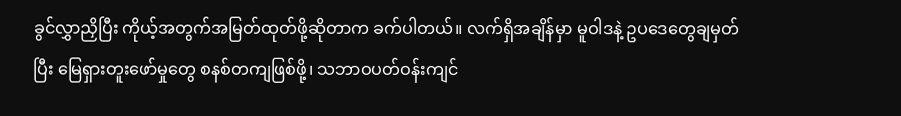ခွင်လွှာညှိပြီး ကိုယ့်အတွက်အမြတ်ထုတ်ဖို့ဆိုတာက ခက်ပါတယ်။ လက်ရှိအချိန်မှာ မူဝါဒနဲ့ ဥပဒေတွေချမှတ်ပြီး မြေရှားတူးဖော်မှုတွေ စနစ်တကျဖြစ်ဖို့၊ သဘာဝပတ်ဝန်းကျင်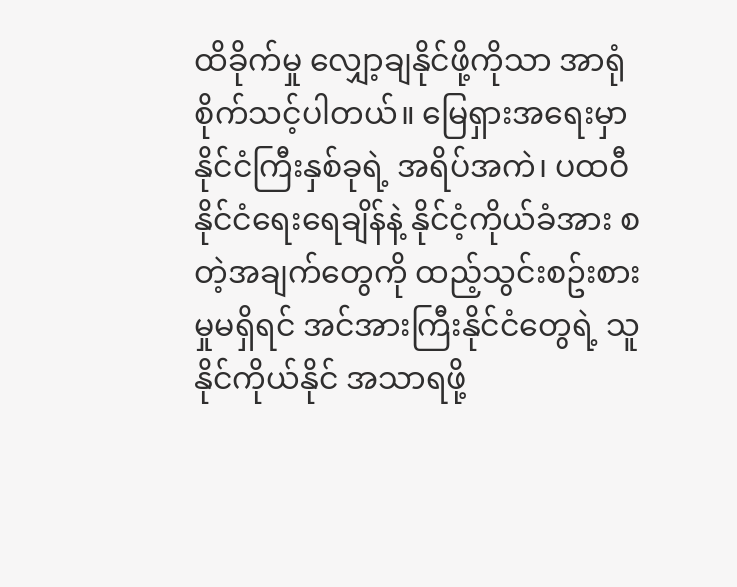ထိခိုက်မှု လျှော့ချနိုင်ဖို့ကိုသာ အာရုံစိုက်သင့်ပါတယ်။ မြေရှားအရေးမှာ နိုင်ငံကြီးနှစ်ခုရဲ့ အရိပ်အကဲ၊ ပထဝီနိုင်ငံရေးရေချိန်နဲ့ နိုင်ငံ့ကိုယ်ခံအား စတဲ့အချက်တွေကို ထည့်သွင်းစဥ်းစားမှုမရှိရင် အင်အားကြီးနိုင်ငံတွေရဲ့ သူနိုင်ကိုယ်နိုင် အသာရဖို့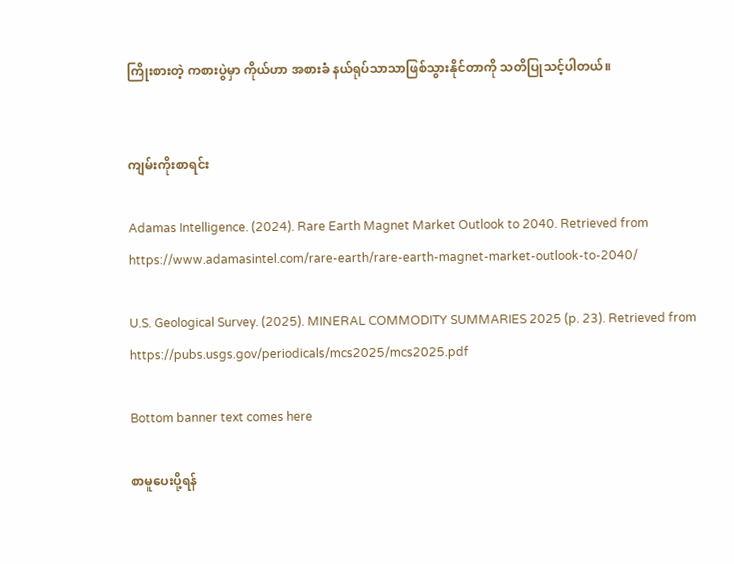ကြိုးစားတဲ့ ကစားပွဲမှာ ကိုယ်ဟာ အစားခံ နယ်ရုပ်သာသာဖြစ်သွားနိုင်တာကို သတိပြုသင့်ပါတယ်။


ကျမ်းကိုးစာရင်း

Adamas Intelligence. (2024). Rare Earth Magnet Market Outlook to 2040. Retrieved from
https://www.adamasintel.com/rare-earth/rare-earth-magnet-market-outlook-to-2040/

U.S. Geological Survey. (2025). MINERAL COMMODITY SUMMARIES 2025 (p. 23). Retrieved from https://pubs.usgs.gov/periodicals/mcs2025/mcs2025.pdf

Bottom banner text comes here

စာမူပေးပို့ရန်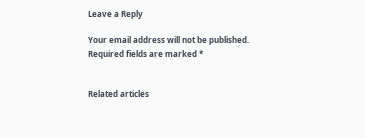Leave a Reply

Your email address will not be published. Required fields are marked *


Related articles